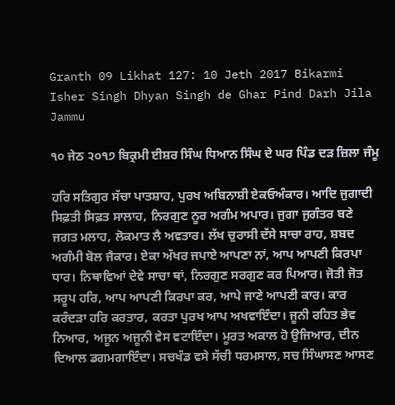Granth 09 Likhat 127: 10 Jeth 2017 Bikarmi Isher Singh Dhyan Singh de Ghar Pind Darh Jila Jammu

੧੦ ਜੇਠ ੨੦੧੭ ਬਿਕ੍ਰਮੀ ਈਸ਼ਰ ਸਿੰਘ ਧਿਆਨ ਸਿੰਘ ਦੇ ਘਰ ਪਿੰਡ ਦੜ ਜ਼ਿਲਾ ਜੰਮੂ

ਹਰਿ ਸਤਿਗੁਰ ਸੱਚਾ ਪਾਤਸ਼ਾਹ, ਪੁਰਖ ਅਬਿਨਾਸ਼ੀ ਏਕਓਅੰਕਾਰ। ਆਦਿ ਜੁਗਾਦੀ ਸਿਫ਼ਤੀ ਸਿਫ਼ਤ ਸਾਲਾਹ, ਨਿਰਗੁਣ ਨੂਰ ਅਗੰਮ ਅਪਾਰ। ਜੁਗਾ ਜੁਗੰਤਰ ਬਣੇ ਜਗਤ ਮਲਾਹ, ਲੋਕਮਾਤ ਲੈ ਅਵਤਾਰ। ਲੱਖ ਚੁਰਾਸੀ ਦੱਸੇ ਸਾਚਾ ਰਾਹ, ਸ਼ਬਦ ਅਗੰਮੀ ਬੋਲ ਜੈਕਾਰ। ਏਕਾ ਅੱਖਰ ਜਪਾਏ ਆਪਣਾ ਨਾਂ, ਆਪ ਆਪਣੀ ਕਿਰਪਾ ਧਾਰ। ਨਿਥਾਵਿਆਂ ਦੇਵੇ ਸਾਚਾ ਥਾਂ, ਨਿਰਗੁਣ ਸਰਗੁਣ ਕਰ ਪਿਆਰ। ਜੋਤੀ ਜੋਤ ਸਰੂਪ ਹਰਿ, ਆਪ ਆਪਣੀ ਕਿਰਪਾ ਕਰ, ਆਪੇ ਜਾਣੇ ਆਪਣੀ ਕਾਰ। ਕਾਰ ਕਰੰਦੜਾ ਹਰਿ ਕਰਤਾਰ, ਕਰਤਾ ਪੁਰਖ ਆਪ ਅਖਵਾਇੰਦਾ। ਜੂਨੀ ਰਹਿਤ ਭੇਵ ਨਿਆਰ, ਅਜੂਨ ਅਜੂਨੀ ਵੇਸ ਵਟਾਇੰਦਾ। ਮੂਰਤ ਅਕਾਲ ਹੋ ਉਜਿਆਰ, ਦੀਨ ਦਿਆਲ ਡਗਮਗਾਇੰਦਾ। ਸਚਖੰਡ ਵਸੇ ਸੱਚੀ ਧਰਮਸਾਲ, ਸਚ ਸਿੰਘਾਸਣ ਆਸਣ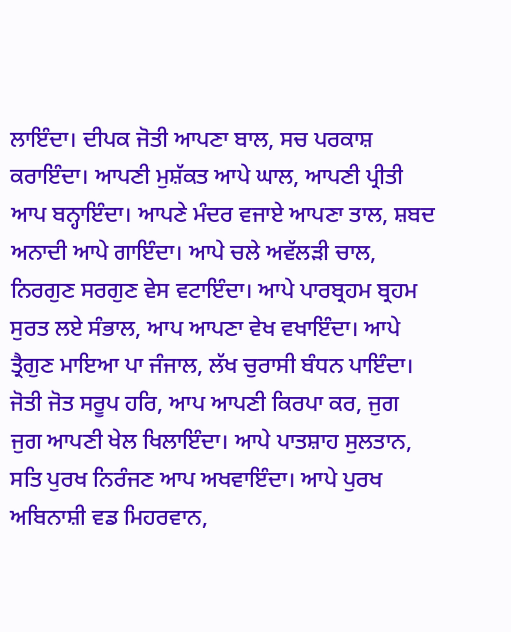ਲਾਇੰਦਾ। ਦੀਪਕ ਜੋਤੀ ਆਪਣਾ ਬਾਲ, ਸਚ ਪਰਕਾਸ਼ ਕਰਾਇੰਦਾ। ਆਪਣੀ ਮੁਸ਼ੱਕਤ ਆਪੇ ਘਾਲ, ਆਪਣੀ ਪ੍ਰੀਤੀ ਆਪ ਬਨ੍ਹਾਇੰਦਾ। ਆਪਣੇ ਮੰਦਰ ਵਜਾਏ ਆਪਣਾ ਤਾਲ, ਸ਼ਬਦ ਅਨਾਦੀ ਆਪੇ ਗਾਇੰਦਾ। ਆਪੇ ਚਲੇ ਅਵੱਲੜੀ ਚਾਲ, ਨਿਰਗੁਣ ਸਰਗੁਣ ਵੇਸ ਵਟਾਇੰਦਾ। ਆਪੇ ਪਾਰਬ੍ਰਹਮ ਬ੍ਰਹਮ ਸੁਰਤ ਲਏ ਸੰਭਾਲ, ਆਪ ਆਪਣਾ ਵੇਖ ਵਖਾਇੰਦਾ। ਆਪੇ ਤ੍ਰੈਗੁਣ ਮਾਇਆ ਪਾ ਜੰਜਾਲ, ਲੱਖ ਚੁਰਾਸੀ ਬੰਧਨ ਪਾਇੰਦਾ। ਜੋਤੀ ਜੋਤ ਸਰੂਪ ਹਰਿ, ਆਪ ਆਪਣੀ ਕਿਰਪਾ ਕਰ, ਜੁਗ ਜੁਗ ਆਪਣੀ ਖੇਲ ਖਿਲਾਇੰਦਾ। ਆਪੇ ਪਾਤਸ਼ਾਹ ਸੁਲਤਾਨ, ਸਤਿ ਪੁਰਖ ਨਿਰੰਜਣ ਆਪ ਅਖਵਾਇੰਦਾ। ਆਪੇ ਪੁਰਖ ਅਬਿਨਾਸ਼ੀ ਵਡ ਮਿਹਰਵਾਨ,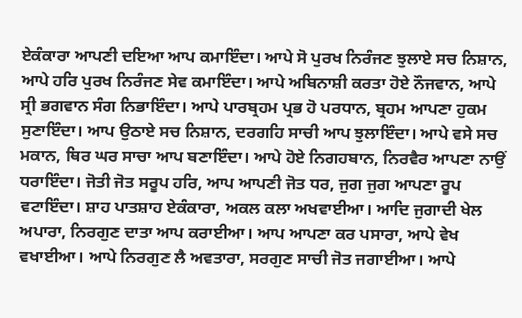ਏਕੰਕਾਰਾ ਆਪਣੀ ਦਇਆ ਆਪ ਕਮਾਇੰਦਾ। ਆਪੇ ਸੋ ਪੁਰਖ ਨਿਰੰਜਣ ਝੁਲਾਏ ਸਚ ਨਿਸ਼ਾਨ, ਆਪੇ ਹਰਿ ਪੁਰਖ ਨਿਰੰਜਣ ਸੇਵ ਕਮਾਇੰਦਾ। ਆਪੇ ਅਬਿਨਾਸ਼ੀ ਕਰਤਾ ਹੋਏ ਨੌਜਵਾਨ, ਆਪੇ ਸ੍ਰੀ ਭਗਵਾਨ ਸੰਗ ਨਿਭਾਇੰਦਾ। ਆਪੇ ਪਾਰਬ੍ਰਹਮ ਪ੍ਰਭ ਹੋ ਪਰਧਾਨ, ਬ੍ਰਹਮ ਆਪਣਾ ਹੁਕਮ ਸੁਣਾਇੰਦਾ। ਆਪ ਉਠਾਏ ਸਚ ਨਿਸ਼ਾਨ, ਦਰਗਹਿ ਸਾਚੀ ਆਪ ਝੁਲਾਇੰਦਾ। ਆਪੇ ਵਸੇ ਸਚ ਮਕਾਨ, ਥਿਰ ਘਰ ਸਾਚਾ ਆਪ ਬਣਾਇੰਦਾ। ਆਪੇ ਹੋਏ ਨਿਗਹਬਾਨ, ਨਿਰਵੈਰ ਆਪਣਾ ਨਾਉਂ ਧਰਾਇੰਦਾ। ਜੋਤੀ ਜੋਤ ਸਰੂਪ ਹਰਿ, ਆਪ ਆਪਣੀ ਜੋਤ ਧਰ, ਜੁਗ ਜੁਗ ਆਪਣਾ ਰੂਪ ਵਟਾਇੰਦਾ। ਸ਼ਾਹ ਪਾਤਸ਼ਾਹ ਏਕੰਕਾਰਾ, ਅਕਲ ਕਲਾ ਅਖਵਾਈਆ। ਆਦਿ ਜੁਗਾਦੀ ਖੇਲ ਅਪਾਰਾ, ਨਿਰਗੁਣ ਦਾਤਾ ਆਪ ਕਰਾਈਆ। ਆਪ ਆਪਣਾ ਕਰ ਪਸਾਰਾ, ਆਪੇ ਵੇਖ ਵਖਾਈਆ। ਆਪੇ ਨਿਰਗੁਣ ਲੈ ਅਵਤਾਰਾ, ਸਰਗੁਣ ਸਾਚੀ ਜੋਤ ਜਗਾਈਆ। ਆਪੇ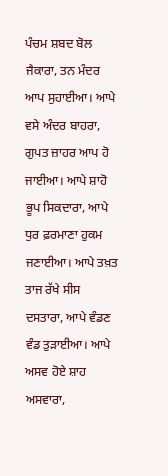ਪੰਚਮ ਸ਼ਬਦ ਬੋਲ ਜੈਕਾਰਾ, ਤਨ ਮੰਦਰ ਆਪ ਸੁਹਾਈਆ। ਆਪੇ ਵਸੇ ਅੰਦਰ ਬਾਹਰਾ, ਗੁਪਤ ਜ਼ਾਹਰ ਆਪ ਹੋ ਜਾਈਆ। ਆਪੇ ਸ਼ਾਹੋ ਭੂਪ ਸਿਕਦਾਰਾ, ਆਪੇ ਧੁਰ ਫ਼ਰਮਾਣਾ ਹੁਕਮ ਜਣਾਈਆ। ਆਪੇ ਤਖ਼ਤ ਤਾਜ ਰੱਖੇ ਸੀਸ ਦਸਤਾਰਾ, ਆਪੇ ਵੰਡਣ ਵੰਡ ਤੁੜਾਈਆ। ਆਪੇ ਅਸਵ ਹੋਏ ਸ਼ਾਹ ਅਸਵਾਰਾ,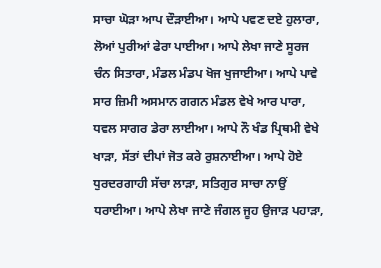ਸਾਚਾ ਘੋੜਾ ਆਪ ਦੌੜਾਈਆ। ਆਪੇ ਪਵਣ ਦਏ ਹੁਲਾਰਾ, ਲੋਆਂ ਪੁਰੀਆਂ ਫੇਰਾ ਪਾਈਆ। ਆਪੇ ਲੇਖਾ ਜਾਣੇ ਸੂਰਜ ਚੰਨ ਸਿਤਾਰਾ, ਮੰਡਲ ਮੰਡਪ ਖੋਜ ਖੁਜਾਈਆ। ਆਪੇ ਪਾਵੇ ਸਾਰ ਜ਼ਿਮੀ ਅਸਮਾਨ ਗਗਨ ਮੰਡਲ ਵੇਖੇ ਆਰ ਪਾਰਾ, ਧਵਲ ਸਾਗਰ ਡੇਰਾ ਲਾਈਆ। ਆਪੇ ਨੌ ਖੰਡ ਪ੍ਰਿਥਮੀ ਵੇਖੇ ਖਾੜਾ, ਸੱਤਾਂ ਦੀਪਾਂ ਜੋਤ ਕਰੇ ਰੁਸ਼ਨਾਈਆ। ਆਪੇ ਹੋਏ ਧੁਰਦਰਗਾਹੀ ਸੱਚਾ ਲਾੜਾ, ਸਤਿਗੁਰ ਸਾਚਾ ਨਾਉਂ ਧਰਾਈਆ। ਆਪੇ ਲੇਖਾ ਜਾਣੇ ਜੰਗਲ ਜੂਹ ਉਜਾੜ ਪਹਾੜਾ,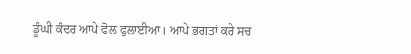ਡੂੰਘੀ ਕੰਦਰ ਆਪੇ ਫੋਲ ਫੁਲਾਈਆ। ਆਪੇ ਭਗਤਾਂ ਕਰੇ ਸਚ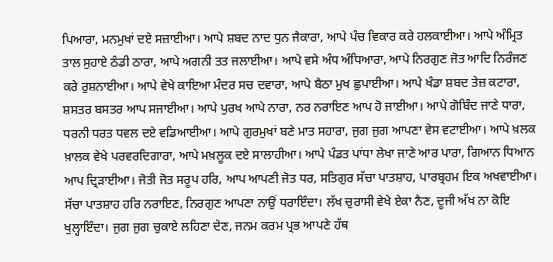ਪਿਆਰਾ, ਮਨਮੁਖਾਂ ਦਏ ਸਜ਼ਾਈਆ। ਆਪੇ ਸ਼ਬਦ ਨਾਦ ਧੁਨ ਜੈਕਾਰਾ, ਆਪੇ ਪੰਚ ਵਿਕਾਰ ਕਰੇ ਹਲਕਾਈਆ। ਆਪੇ ਅੰਮ੍ਰਿਤ ਤਾਲ ਸੁਹਾਏ ਠੰਡੀ ਠਾਰਾ, ਆਪੇ ਅਗਨੀ ਤਤ ਜਲਾਈਆ। ਆਪੇ ਵਸੇ ਅੰਧ ਅੰਧਿਆਰਾ, ਆਪੇ ਨਿਰਗੁਣ ਜੋਤ ਆਦਿ ਨਿਰੰਜਣ ਕਰੇ ਰੁਸ਼ਨਾਈਆ। ਆਪੇ ਵੇਖੇ ਕਾਇਆ ਮੰਦਰ ਸਚ ਦਵਾਰਾ, ਆਪੇ ਬੈਠਾ ਮੁਖ ਛੁਪਾਈਆ। ਆਪੇ ਖੰਡਾ ਸ਼ਬਦ ਤੇਜ਼ ਕਟਾਰਾ, ਸ਼ਸਤਰ ਬਸਤਰ ਆਪ ਸਜਾਈਆ। ਆਪੇ ਪੁਰਖ ਆਪੇ ਨਾਰਾ, ਨਰ ਨਰਾਇਣ ਆਪ ਹੋ ਜਾਈਆ। ਆਪੇ ਗੋਬਿੰਦ ਜਾਣੇ ਧਾਰਾ, ਧਰਨੀ ਧਰਤ ਧਵਲ ਦਏ ਵਡਿਆਈਆ। ਆਪੇ ਗੁਰਮੁਖਾਂ ਬਣੇ ਮਾਤ ਸਹਾਰਾ, ਜੁਗ ਜੁਗ ਆਪਣਾ ਵੇਸ ਵਟਾਈਆ। ਆਪੇ ਖ਼ਲਕ ਖ਼ਾਲਕ ਵੇਖੇ ਪਰਵਰਦਿਗਾਰਾ, ਆਪੇ ਮਖ਼ਲੂਕ ਦਏ ਸਾਲਾਹੀਆ। ਆਪੇ ਪੰਡਤ ਪਾਂਧਾ ਲੇਖਾ ਜਾਣੇ ਆਰ ਪਾਰਾ, ਗਿਆਨ ਧਿਆਨ ਆਪ ਦ੍ਰਿੜਾਈਆ। ਜੋਤੀ ਜੋਤ ਸਰੂਪ ਹਰਿ, ਆਪ ਆਪਣੀ ਜੋਤ ਧਰ, ਸਤਿਗੁਰ ਸੱਚਾ ਪਾਤਸ਼ਾਹ, ਪਾਰਬ੍ਰਹਮ ਇਕ ਅਖਵਾਈਆ। ਸੱਚਾ ਪਾਤਸ਼ਾਹ ਹਰਿ ਨਰਾਇਣ, ਨਿਰਗੁਣ ਆਪਣਾ ਨਾਉਂ ਧਰਾਇੰਦਾ। ਲੱਖ ਚੁਰਾਸੀ ਵੇਖੇ ਏਕਾ ਨੈਣ, ਦੂਜੀ ਅੱਖ ਨਾ ਕੋਇ ਖੁਲ੍ਹਾਇੰਦਾ। ਜੁਗ ਜੁਗ ਚੁਕਾਏ ਲਹਿਣਾ ਦੇਣ, ਜਨਮ ਕਰਮ ਪ੍ਰਭ ਆਪਣੇ ਹੱਥ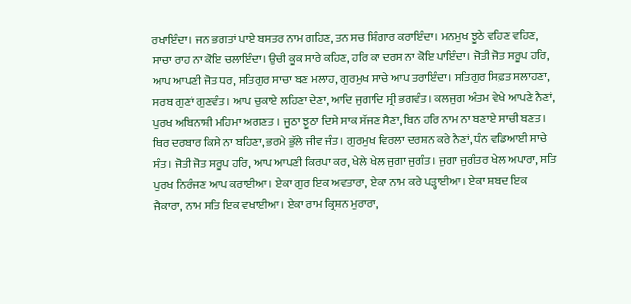ਰਖਾਇੰਦਾ। ਜਨ ਭਗਤਾਂ ਪਾਏ ਬਸਤਰ ਨਾਮ ਗਹਿਣ, ਤਨ ਸਚ ਸ਼ਿੰਗਾਰ ਕਰਾਇੰਦਾ। ਮਨਮੁਖ ਝੂਠੇ ਵਹਿਣ ਵਹਿਣ, ਸਾਚਾ ਰਾਹ ਨਾ ਕੋਇ ਚਲਾਇੰਦਾ। ਉਚੀ ਕੂਕ ਸਾਰੇ ਕਹਿਣ, ਹਰਿ ਕਾ ਦਰਸ ਨਾ ਕੋਇ ਪਾਇੰਦਾ। ਜੋਤੀ ਜੋਤ ਸਰੂਪ ਹਰਿ, ਆਪ ਆਪਣੀ ਜੋਤ ਧਰ, ਸਤਿਗੁਰ ਸਾਚਾ ਬਣ ਮਲਾਹ, ਗੁਰਮੁਖ ਸਾਚੇ ਆਪ ਤਰਾਇੰਦਾ। ਸਤਿਗੁਰ ਸਿਫ਼ਤ ਸਲਾਹਣਾ, ਸਰਬ ਗੁਣਾਂ ਗੁਣਵੰਤ। ਆਪ ਚੁਕਾਏ ਲਹਿਣਾ ਦੇਣਾ, ਆਦਿ ਜੁਗਾਦਿ ਸ੍ਰੀ ਭਗਵੰਤ। ਕਲਜੁਗ ਅੰਤਮ ਵੇਖੇ ਆਪਣੇ ਨੈਣਾਂ, ਪੁਰਖ ਅਬਿਨਾਸ਼ੀ ਮਹਿਮਾ ਅਗਣਤ । ਜੂਠਾ ਝੂਠਾ ਦਿਸੇ ਸਾਕ ਸੱਜਣ ਸੈਣਾ, ਬਿਨ ਹਰਿ ਨਾਮ ਨਾ ਬਣਾਏ ਸਾਚੀ ਬਣਤ। ਥਿਰ ਦਰਬਾਰ ਕਿਸੇ ਨਾ ਬਹਿਣਾ, ਭਰਮੇ ਭੁੱਲੇ ਜੀਵ ਜੰਤ। ਗੁਰਮੁਖ ਵਿਰਲਾ ਦਰਸ਼ਨ ਕਰੇ ਨੈਣਾਂ, ਧੰਨ ਵਡਿਆਈ ਸਾਚੇ ਸੰਤ। ਜੋਤੀ ਜੋਤ ਸਰੂਪ ਹਰਿ, ਆਪ ਆਪਣੀ ਕਿਰਪਾ ਕਰ, ਖੇਲੇ ਖੇਲ ਜੁਗਾ ਜੁਗੰਤ। ਜੁਗਾ ਜੁਗੰਤਰ ਖੇਲ ਅਪਾਰਾ, ਸਤਿ ਪੁਰਖ ਨਿਰੰਜਣ ਆਪ ਕਰਾਈਆ। ਏਕਾ ਗੁਰ ਇਕ ਅਵਤਾਰਾ, ਏਕਾ ਨਾਮ ਕਰੇ ਪੜ੍ਹਾਈਆ। ਏਕਾ ਸ਼ਬਦ ਇਕ ਜੈਕਾਰਾ, ਨਾਮ ਸਤਿ ਇਕ ਵਖਾਈਆ। ਏਕਾ ਰਾਮ ਕ੍ਰਿਸ਼ਨ ਮੁਰਾਰਾ,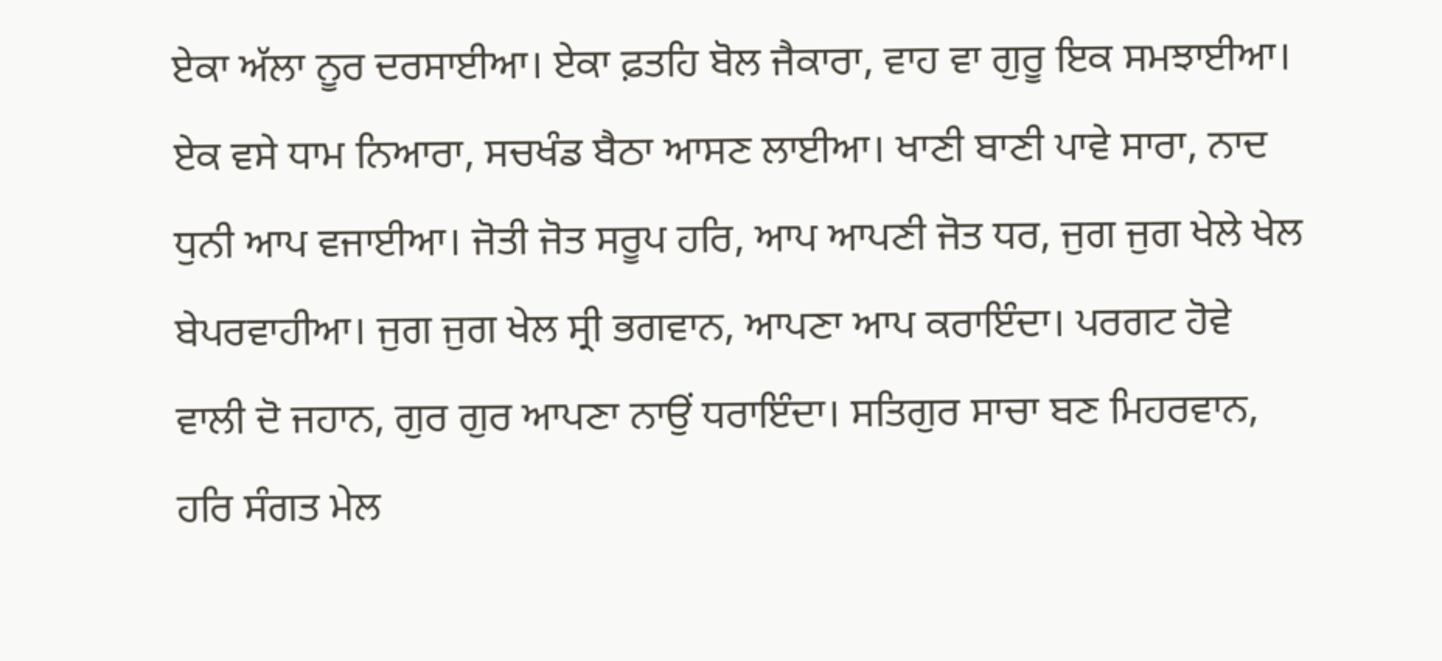ਏਕਾ ਅੱਲਾ ਨੂਰ ਦਰਸਾਈਆ। ਏਕਾ ਫ਼ਤਹਿ ਬੋਲ ਜੈਕਾਰਾ, ਵਾਹ ਵਾ ਗੁਰੂ ਇਕ ਸਮਝਾਈਆ। ਏਕ ਵਸੇ ਧਾਮ ਨਿਆਰਾ, ਸਚਖੰਡ ਬੈਠਾ ਆਸਣ ਲਾਈਆ। ਖਾਣੀ ਬਾਣੀ ਪਾਵੇ ਸਾਰਾ, ਨਾਦ ਧੁਨੀ ਆਪ ਵਜਾਈਆ। ਜੋਤੀ ਜੋਤ ਸਰੂਪ ਹਰਿ, ਆਪ ਆਪਣੀ ਜੋਤ ਧਰ, ਜੁਗ ਜੁਗ ਖੇਲੇ ਖੇਲ ਬੇਪਰਵਾਹੀਆ। ਜੁਗ ਜੁਗ ਖੇਲ ਸ੍ਰੀ ਭਗਵਾਨ, ਆਪਣਾ ਆਪ ਕਰਾਇੰਦਾ। ਪਰਗਟ ਹੋਵੇ ਵਾਲੀ ਦੋ ਜਹਾਨ, ਗੁਰ ਗੁਰ ਆਪਣਾ ਨਾਉਂ ਧਰਾਇੰਦਾ। ਸਤਿਗੁਰ ਸਾਚਾ ਬਣ ਮਿਹਰਵਾਨ, ਹਰਿ ਸੰਗਤ ਮੇਲ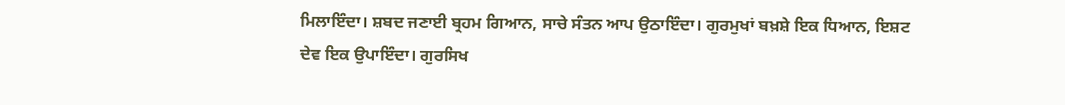ਮਿਲਾਇੰਦਾ। ਸ਼ਬਦ ਜਣਾਈ ਬ੍ਰਹਮ ਗਿਆਨ, ਸਾਚੇ ਸੰਤਨ ਆਪ ਉਠਾਇੰਦਾ। ਗੁਰਮੁਖਾਂ ਬਖ਼ਸ਼ੇ ਇਕ ਧਿਆਨ, ਇਸ਼ਟ ਦੇਵ ਇਕ ਉਪਾਇੰਦਾ। ਗੁਰਸਿਖ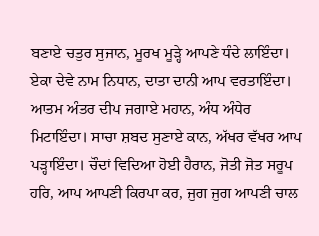ਬਣਾਏ ਚਤੁਰ ਸੁਜਾਨ, ਮੂਰਖ ਮੂੜ੍ਹੇ ਆਪਣੇ ਧੰਦੇ ਲਾਇੰਦਾ। ਏਕਾ ਦੇਵੇ ਨਾਮ ਨਿਧਾਨ, ਦਾਤਾ ਦਾਨੀ ਆਪ ਵਰਤਾਇੰਦਾ। ਆਤਮ ਅੰਤਰ ਦੀਪ ਜਗਾਏ ਮਹਾਨ, ਅੰਧ ਅੰਧੇਰ ਮਿਟਾਇੰਦਾ। ਸਾਚਾ ਸ਼ਬਦ ਸੁਣਾਏ ਕਾਨ, ਅੱਖਰ ਵੱਖਰ ਆਪ ਪੜ੍ਹਾਇੰਦਾ। ਚੌਦਾਂ ਵਿਦਿਆ ਹੋਈ ਹੈਰਾਨ, ਜੋਤੀ ਜੋਤ ਸਰੂਪ ਹਰਿ, ਆਪ ਆਪਣੀ ਕਿਰਪਾ ਕਰ, ਜੁਗ ਜੁਗ ਆਪਣੀ ਚਾਲ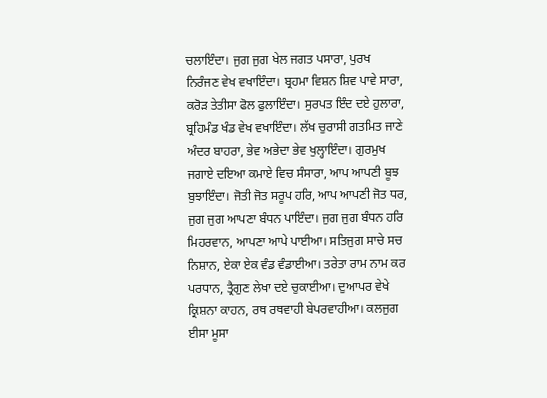ਚਲਾਇੰਦਾ। ਜੁਗ ਜੁਗ ਖੇਲ ਜਗਤ ਪਸਾਰਾ, ਪੁਰਖ ਨਿਰੰਜਣ ਵੇਖ ਵਖਾਇੰਦਾ। ਬ੍ਰਹਮਾ ਵਿਸ਼ਨ ਸ਼ਿਵ ਪਾਵੇ ਸਾਰਾ, ਕਰੋੜ ਤੇਤੀਸਾ ਫੋਲ ਫੁਲਾਇੰਦਾ। ਸੁਰਪਤ ਇੰਦ ਦਏ ਹੁਲਾਰਾ, ਬ੍ਰਹਿਮੰਡ ਖੰਡ ਵੇਖ ਵਖਾਇੰਦਾ। ਲੱਖ ਚੁਰਾਸੀ ਗਤਮਿਤ ਜਾਣੇ ਅੰਦਰ ਬਾਹਰਾ, ਭੇਵ ਅਭੇਦਾ ਭੇਵ ਖੁਲ੍ਹਾਇੰਦਾ। ਗੁਰਮੁਖ ਜਗਾਏ ਦਇਆ ਕਮਾਏ ਵਿਚ ਸੰਸਾਰਾ, ਆਪ ਆਪਣੀ ਬੂਝ ਬੁਝਾਇੰਦਾ। ਜੋਤੀ ਜੋਤ ਸਰੂਪ ਹਰਿ, ਆਪ ਆਪਣੀ ਜੋਤ ਧਰ, ਜੁਗ ਜੁਗ ਆਪਣਾ ਬੰਧਨ ਪਾਇੰਦਾ। ਜੁਗ ਜੁਗ ਬੰਧਨ ਹਰਿ ਮਿਹਰਵਾਨ, ਆਪਣਾ ਆਪੇ ਪਾਈਆ। ਸਤਿਜੁਗ ਸਾਚੇ ਸਚ ਨਿਸ਼ਾਨ, ਏਕਾ ਏਕ ਵੰਡ ਵੰਡਾਈਆ। ਤਰੇਤਾ ਰਾਮ ਨਾਮ ਕਰ ਪਰਧਾਨ, ਤ੍ਰੈਗੁਣ ਲੇਖਾ ਦਏ ਚੁਕਾਈਆ। ਦੁਆਪਰ ਵੇਖੇ ਕ੍ਰਿਸ਼ਨਾ ਕਾਹਨ, ਰਥ ਰਥਵਾਹੀ ਬੇਪਰਵਾਹੀਆ। ਕਲਜੁਗ ਈਸਾ ਮੂਸਾ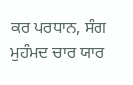ਕਰ ਪਰਧਾਨ, ਸੰਗ ਮੁਹੰਮਦ ਚਾਰ ਯਾਰ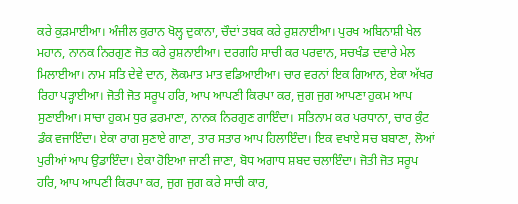ਕਰੇ ਕੁੜਮਾਈਆ। ਅੰਜੀਲ ਕੁਰਾਨ ਖੋਲ੍ਹ ਦੁਕਾਨਾ, ਚੌਦਾਂ ਤਬਕ ਕਰੇ ਰੁਸ਼ਨਾਈਆ। ਪੁਰਖ ਅਬਿਨਾਸ਼ੀ ਖੇਲ ਮਹਾਨ, ਨਾਨਕ ਨਿਰਗੁਣ ਜੋਤ ਕਰੇ ਰੁਸ਼ਨਾਈਆ। ਦਰਗਹਿ ਸਾਚੀ ਕਰ ਪਰਵਾਨ, ਸਚਖੰਡ ਦਵਾਰੇ ਮੇਲ ਮਿਲਾਈਆ। ਨਾਮ ਸਤਿ ਦੇਵੇ ਦਾਨ, ਲੋਕਮਾਤ ਮਾਤ ਵਡਿਆਈਆ। ਚਾਰ ਵਰਨਾਂ ਇਕ ਗਿਆਨ, ਏਕਾ ਅੱਖਰ ਰਿਹਾ ਪੜ੍ਹਾਈਆ। ਜੋਤੀ ਜੋਤ ਸਰੂਪ ਹਰਿ, ਆਪ ਆਪਣੀ ਕਿਰਪਾ ਕਰ, ਜੁਗ ਜੁਗ ਆਪਣਾ ਹੁਕਮ ਆਪ ਸੁਣਾਈਆ। ਸਾਚਾ ਹੁਕਮ ਧੁਰ ਫ਼ਰਮਾਣਾ, ਨਾਨਕ ਨਿਰਗੁਣ ਗਾਇੰਦਾ। ਸਤਿਨਾਮ ਕਰ ਪਰਧਾਨਾ, ਚਾਰ ਕੁੰਟ ਡੰਕ ਵਜਾਇੰਦਾ। ਏਕਾ ਰਾਗ ਸੁਣਾਏ ਗਾਣਾ, ਤਾਰ ਸਤਾਰ ਆਪ ਹਿਲਾਇੰਦਾ। ਇਕ ਵਖਾਏ ਸਚ ਬਬਾਣਾ, ਲੋਆਂ ਪੁਰੀਆਂ ਆਪ ਉਡਾਇੰਦਾ। ਏਕਾ ਹੋਇਆ ਜਾਣੀ ਜਾਣਾ, ਬੋਧ ਅਗਾਧ ਸ਼ਬਦ ਚਲਾਇੰਦਾ। ਜੋਤੀ ਜੋਤ ਸਰੂਪ ਹਰਿ, ਆਪ ਆਪਣੀ ਕਿਰਪਾ ਕਰ, ਜੁਗ ਜੁਗ ਕਰੇ ਸਾਚੀ ਕਾਰ,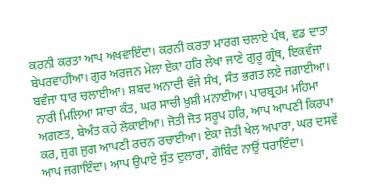ਕਰਨੀ ਕਰਤਾ ਆਪ ਅਖਵਾਇੰਦਾ। ਕਰਨੀ ਕਰਤਾ ਮਾਰਗ ਚਲਾਏ ਪੰਥ, ਵਡ ਦਾਤਾ ਬੇਪਰਵਾਹੀਆ। ਗੁਰ ਅਰਜਨ ਮੇਲਾ ਏਕਾ ਹਰਿ ਲੇਖਾ ਜਾਣੇ ਗੁਰੂ ਗ੍ਰੰਥ, ਇਕਵੰਜਾ ਬਵੰਜਾ ਧਾਰ ਚਲਾਈਆ। ਸ਼ਬਦ ਅਨਾਦੀ ਵੱਜੇ ਸੰਖ, ਸੰਤ ਭਗਤ ਲਏ ਜਗਾਈਆ। ਨਾਰੀ ਮਿਲਿਆ ਸਾਚਾ ਕੰਤ, ਘਰ ਸਾਚੀ ਖ਼ੁਸ਼ੀ ਮਨਾਈਆ। ਪਾਰਬ੍ਰਹਮ ਮਹਿਮਾ ਅਗਣਤ, ਬੇਅੰਤ ਕਹੇ ਲੋਕਾਈਆ। ਜੋਤੀ ਜੋਤ ਸਰੂਪ ਹਰਿ, ਆਪ ਆਪਣੀ ਕਿਰਪਾ ਕਰ, ਜੁਗ ਜੁਗ ਆਪਣੀ ਰਚਨ ਰਚਾਈਆ। ਏਕਾ ਜੋਤੀ ਖੇਲ ਅਪਾਰਾ, ਘਰ ਦਸਵੇਂ ਆਪ ਜਗਾਇੰਦਾ। ਆਪ ਉਪਾਏ ਸੁੱਤ ਦੁਲਾਰਾ, ਗੋਬਿੰਦ ਨਾਉਂ ਧਰਾਇੰਦਾ।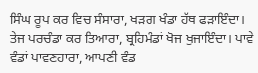ਸਿੰਘ ਰੂਪ ਕਰ ਵਿਚ ਸੰਸਾਰਾ, ਖੜਗ ਖੰਡਾ ਹੱਥ ਫੜਾਇੰਦਾ। ਤੇਜ ਪਰਚੰਡਾ ਕਰ ਤਿਆਰਾ, ਬ੍ਰਹਿਮੰਡਾਂ ਖੋਜ ਖੁਜਾਇੰਦਾ। ਪਾਵੇ ਵੰਡਾਂ ਪਾਵਣਹਾਰਾ, ਆਪਣੀ ਵੰਡ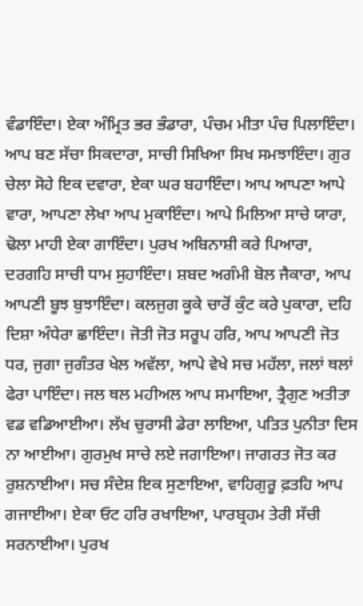ਵੰਡਾਇੰਦਾ। ਏਕਾ ਅੰਮ੍ਰਿਤ ਭਰ ਭੰਡਾਰਾ, ਪੰਚਮ ਮੀਤਾ ਪੰਚ ਪਿਲਾਇੰਦਾ। ਆਪ ਬਣ ਸੱਚਾ ਸਿਕਦਾਰਾ, ਸਾਚੀ ਸਿਖਿਆ ਸਿਖ ਸਮਝਾਇੰਦਾ। ਗੁਰ ਚੇਲਾ ਸੋਹੇ ਇਕ ਦਵਾਰਾ, ਏਕਾ ਘਰ ਬਹਾਇੰਦਾ। ਆਪ ਆਪਣਾ ਆਪੇ ਵਾਰਾ, ਆਪਣਾ ਲੇਖਾ ਆਪ ਮੁਕਾਇੰਦਾ। ਆਪੇ ਮਿਲਿਆ ਸਾਚੇ ਯਾਰਾ, ਢੋਲਾ ਮਾਹੀ ਏਕਾ ਗਾਇੰਦਾ। ਪੁਰਖ ਅਬਿਨਾਸ਼ੀ ਕਰੇ ਪਿਆਰਾ, ਦਰਗਹਿ ਸਾਚੀ ਧਾਮ ਸੁਹਾਇੰਦਾ। ਸ਼ਬਦ ਅਗੰਮੀ ਬੋਲ ਜੈਕਾਰਾ, ਆਪ ਆਪਣੀ ਬੂਝ ਬੁਝਾਇੰਦਾ। ਕਲਜੁਗ ਕੂਕੇ ਚਾਰੋਂ ਕੁੰਟ ਕਰੇ ਪੁਕਾਰਾ, ਦਹਿ ਦਿਸ਼ਾ ਅੰਧੇਰਾ ਛਾਇੰਦਾ। ਜੋਤੀ ਜੋਤ ਸਰੂਪ ਹਰਿ, ਆਪ ਆਪਣੀ ਜੋਤ ਧਰ, ਜੁਗਾ ਜੁਗੰਤਰ ਖੇਲ ਅਵੱਲਾ, ਆਪੇ ਵੇਖੇ ਸਚ ਮਹੱਲਾ, ਜਲਾਂ ਥਲਾਂ ਫੇਰਾ ਪਾਇੰਦਾ। ਜਲ ਥਲ ਮਹੀਅਲ ਆਪ ਸਮਾਇਆ, ਤ੍ਰੈਗੁਣ ਅਤੀਤਾ ਵਡ ਵਡਿਆਈਆ। ਲੱਖ ਚੁਰਾਸੀ ਡੇਰਾ ਲਾਇਆ, ਪਤਿਤ ਪੁਨੀਤਾ ਦਿਸ ਨਾ ਆਈਆ। ਗੁਰਮੁਖ ਸਾਚੇ ਲਏ ਜਗਾਇਆ। ਜਾਗਰਤ ਜੋਤ ਕਰ ਰੁਸ਼ਨਾਈਆ। ਸਚ ਸੰਦੇਸ਼ ਇਕ ਸੁਣਾਇਆ, ਵਾਹਿਗੁਰੂ ਫ਼ਤਹਿ ਆਪ ਗਜਾਈਆ। ਏਕਾ ਓਟ ਹਰਿ ਰਖਾਇਆ, ਪਾਰਬ੍ਰਹਮ ਤੇਰੀ ਸੱਚੀ ਸਰਨਾਈਆ। ਪੁਰਖ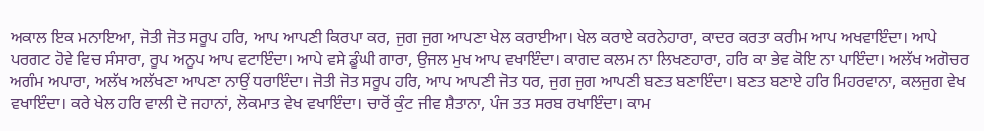ਅਕਾਲ ਇਕ ਮਨਾਇਆ, ਜੋਤੀ ਜੋਤ ਸਰੂਪ ਹਰਿ, ਆਪ ਆਪਣੀ ਕਿਰਪਾ ਕਰ, ਜੁਗ ਜੁਗ ਆਪਣਾ ਖੇਲ ਕਰਾਈਆ। ਖੇਲ ਕਰਾਏ ਕਰਨੇਹਾਰਾ, ਕਾਦਰ ਕਰਤਾ ਕਰੀਮ ਆਪ ਅਖਵਾਇੰਦਾ। ਆਪੇ ਪਰਗਟ ਹੋਵੇ ਵਿਚ ਸੰਸਾਰਾ, ਰੂਪ ਅਨੂਪ ਆਪ ਵਟਾਇੰਦਾ। ਆਪੇ ਵਸੇ ਡੂੰਘੀ ਗਾਰਾ, ਉਜਲ ਮੁਖ ਆਪ ਵਖਾਇੰਦਾ। ਕਾਗਦ ਕਲਮ ਨਾ ਲਿਖਣਹਾਰਾ, ਹਰਿ ਕਾ ਭੇਵ ਕੋਇ ਨਾ ਪਾਇੰਦਾ। ਅਲੱਖ ਅਗੋਚਰ ਅਗੰਮ ਅਪਾਰਾ, ਅਲੱਖ ਅਲੱਖਣਾ ਆਪਣਾ ਨਾਉਂ ਧਰਾਇੰਦਾ। ਜੋਤੀ ਜੋਤ ਸਰੂਪ ਹਰਿ, ਆਪ ਆਪਣੀ ਜੋਤ ਧਰ, ਜੁਗ ਜੁਗ ਆਪਣੀ ਬਣਤ ਬਣਾਇੰਦਾ। ਬਣਤ ਬਣਾਏ ਹਰਿ ਮਿਹਰਵਾਨਾ, ਕਲਜੁਗ ਵੇਖ ਵਖਾਇੰਦਾ। ਕਰੇ ਖੇਲ ਹਰਿ ਵਾਲੀ ਦੋ ਜਹਾਨਾਂ, ਲੋਕਮਾਤ ਵੇਖ ਵਖਾਇੰਦਾ। ਚਾਰੋਂ ਕੁੰਟ ਜੀਵ ਸ਼ੈਤਾਨਾ, ਪੰਜ ਤਤ ਸਰਬ ਰਖਾਇੰਦਾ। ਕਾਮ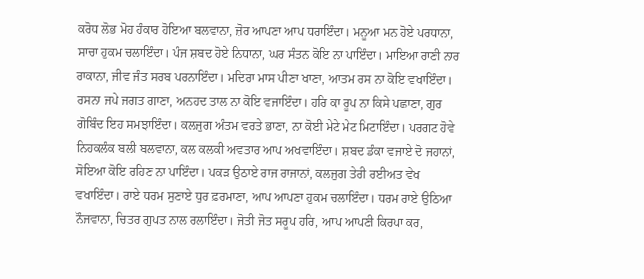ਕਰੋਧ ਲੋਭ ਮੋਹ ਹੰਕਾਰ ਹੋਇਆ ਬਲਵਾਨਾ, ਜ਼ੋਰ ਆਪਣਾ ਆਪ ਧਰਾਇੰਦਾ। ਮਨੂਆ ਮਨ ਹੋਏ ਪਰਧਾਨਾ, ਸਾਚਾ ਹੁਕਮ ਚਲਾਇੰਦਾ। ਪੰਜ ਸ਼ਬਦ ਹੋਏ ਨਿਧਾਨਾ, ਘਰ ਸੰਤਨ ਕੋਇ ਨਾ ਪਾਇੰਦਾ। ਮਾਇਆ ਰਾਣੀ ਨਾਰ ਰਾਕਾਨਾ, ਜੀਵ ਜੰਤ ਸਰਬ ਪਰਨਾਇੰਦਾ। ਮਦਿਰਾ ਮਾਸ ਪੀਣਾ ਖਾਣਾ, ਆਤਮ ਰਸ ਨਾ ਕੋਇ ਵਖਾਇੰਦਾ। ਰਸਨਾ ਜਪੇ ਜਗਤ ਗਾਣਾ, ਅਨਹਦ ਤਾਲ ਨਾ ਕੋਇ ਵਜਾਇੰਦਾ। ਹਰਿ ਕਾ ਰੂਪ ਨਾ ਕਿਸੇ ਪਛਾਣਾ, ਗੁਰ ਗੋਬਿੰਦ ਇਹ ਸਮਝਾਇੰਦਾ। ਕਲਜੁਗ ਅੰਤਮ ਵਰਤੇ ਭਾਣਾ, ਨਾ ਕੋਈ ਮੇਟੇ ਮੇਟ ਮਿਟਾਇੰਦਾ। ਪਰਗਟ ਹੋਵੇ ਨਿਹਕਲੰਕ ਬਲੀ ਬਲਵਾਨਾ, ਕਲ ਕਲਕੀ ਅਵਤਾਰ ਆਪ ਅਖਵਾਇੰਦਾ। ਸ਼ਬਦ ਡੰਕਾ ਵਜਾਏ ਦੋ ਜਹਾਨਾਂ, ਸੋਇਆ ਕੋਇ ਰਹਿਣ ਨਾ ਪਾਇੰਦਾ। ਪਕੜ ਉਠਾਏ ਰਾਜ ਰਾਜਾਨਾਂ, ਕਲਜੁਗ ਤੇਰੀ ਰਈਅਤ ਵੇਖ ਵਖਾਇੰਦਾ। ਰਾਏ ਧਰਮ ਸੁਣਾਏ ਧੁਰ ਫ਼ਰਮਾਣਾ, ਆਪ ਆਪਣਾ ਹੁਕਮ ਚਲਾਇੰਦਾ। ਧਰਮ ਰਾਏ ਉਠਿਆ ਨੌਜਵਾਨਾ, ਚਿਤਰ ਗੁਪਤ ਨਾਲ ਰਲਾਇੰਦਾ। ਜੋਤੀ ਜੋਤ ਸਰੂਪ ਹਰਿ, ਆਪ ਆਪਣੀ ਕਿਰਪਾ ਕਰ,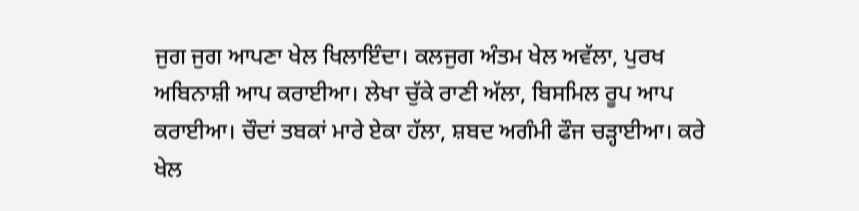ਜੁਗ ਜੁਗ ਆਪਣਾ ਖੇਲ ਖਿਲਾਇੰਦਾ। ਕਲਜੁਗ ਅੰਤਮ ਖੇਲ ਅਵੱਲਾ, ਪੁਰਖ ਅਬਿਨਾਸ਼ੀ ਆਪ ਕਰਾਈਆ। ਲੇਖਾ ਚੁੱਕੇ ਰਾਣੀ ਅੱਲਾ, ਬਿਸਮਿਲ ਰੂਪ ਆਪ ਕਰਾਈਆ। ਚੌਦਾਂ ਤਬਕਾਂ ਮਾਰੇ ਏਕਾ ਹੱਲਾ, ਸ਼ਬਦ ਅਗੰਮੀ ਫੌਜ ਚੜ੍ਹਾਈਆ। ਕਰੇ ਖੇਲ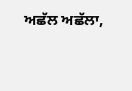ਅਛੱਲ ਅਛੱਲਾ,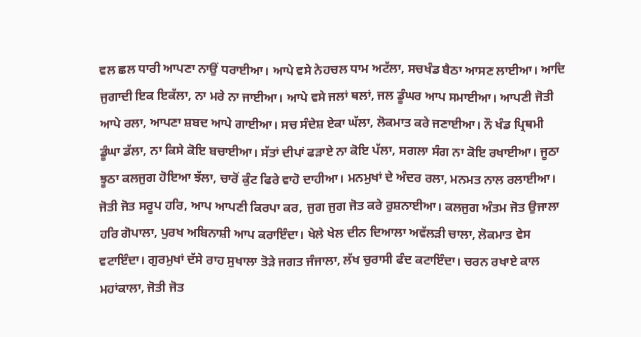ਵਲ ਛਲ ਧਾਰੀ ਆਪਣਾ ਨਾਉਂ ਧਰਾਈਆ। ਆਪੇ ਵਸੇ ਨੇਹਚਲ ਧਾਮ ਅਟੱਲਾ, ਸਚਖੰਡ ਬੈਠਾ ਆਸਣ ਲਾਈਆ। ਆਦਿ ਜੁਗਾਦੀ ਇਕ ਇਕੱਲਾ, ਨਾ ਮਰੇ ਨਾ ਜਾਈਆ। ਆਪੇ ਵਸੇ ਜਲਾਂ ਥਲਾਂ, ਜਲ ਡੂੰਘਰ ਆਪ ਸਮਾਈਆ। ਆਪਣੀ ਜੋਤੀ ਆਪੇ ਰਲਾ, ਆਪਣਾ ਸ਼ਬਦ ਆਪੇ ਗਾਈਆ। ਸਚ ਸੰਦੇਸ਼ ਏਕਾ ਘੱਲਾ, ਲੋਕਮਾਤ ਕਰੇ ਜਣਾਈਆ। ਨੌ ਖੰਡ ਪ੍ਰਿਥਮੀ ਡੂੰਘਾ ਡੱਲਾ, ਨਾ ਕਿਸੇ ਕੋਇ ਬਚਾਈਆ। ਸੱਤਾਂ ਦੀਪਾਂ ਫੜਾਏ ਨਾ ਕੋਇ ਪੱਲਾ, ਸਗਲਾ ਸੰਗ ਨਾ ਕੋਇ ਰਖਾਈਆ। ਜੂਠਾ ਝੂਠਾ ਕਲਜੁਗ ਹੋਇਆ ਝੱਲਾ, ਚਾਰੋਂ ਕੁੰਟ ਫਿਰੇ ਵਾਹੋ ਦਾਹੀਆ। ਮਨਮੁਖਾਂ ਦੇ ਅੰਦਰ ਰਲਾ, ਮਨਮਤ ਨਾਲ ਰਲਾਈਆ। ਜੋਤੀ ਜੋਤ ਸਰੂਪ ਹਰਿ, ਆਪ ਆਪਣੀ ਕਿਰਪਾ ਕਰ, ਜੁਗ ਜੁਗ ਜੋਤ ਕਰੇ ਰੁਸ਼ਨਾਈਆ। ਕਲਜੁਗ ਅੰਤਮ ਜੋਤ ਉਜਾਲਾ ਹਰਿ ਗੋਪਾਲਾ, ਪੁਰਖ ਅਬਿਨਾਸ਼ੀ ਆਪ ਕਰਾਇੰਦਾ। ਖੇਲੇ ਖੇਲ ਦੀਨ ਦਿਆਲਾ ਅਵੱਲੜੀ ਚਾਲਾ, ਲੋਕਮਾਤ ਵੇਸ ਵਟਾਇੰਦਾ। ਗੁਰਮੁਖਾਂ ਦੱਸੇ ਰਾਹ ਸੁਖਾਲਾ ਤੋੜੇ ਜਗਤ ਜੰਜਾਲਾ, ਲੱਖ ਚੁਰਾਸੀ ਫੰਦ ਕਟਾਇੰਦਾ। ਚਰਨ ਰਖਾਏ ਕਾਲ ਮਹਾਂਕਾਲਾ, ਜੋਤੀ ਜੋਤ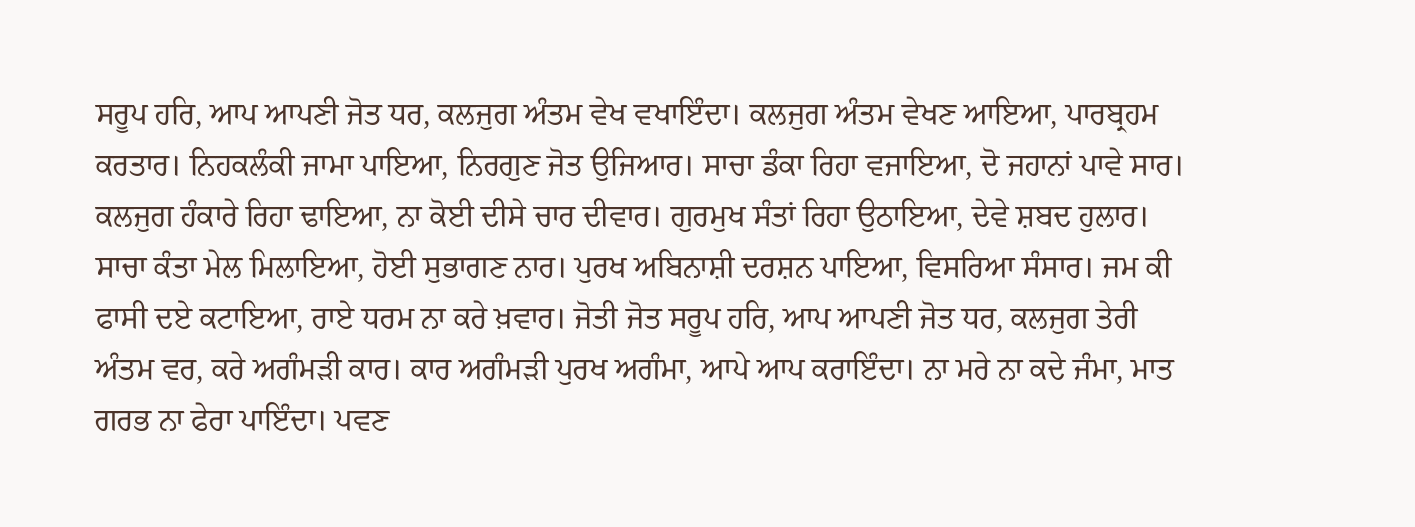ਸਰੂਪ ਹਰਿ, ਆਪ ਆਪਣੀ ਜੋਤ ਧਰ, ਕਲਜੁਗ ਅੰਤਮ ਵੇਖ ਵਖਾਇੰਦਾ। ਕਲਜੁਗ ਅੰਤਮ ਵੇਖਣ ਆਇਆ, ਪਾਰਬ੍ਰਹਮ ਕਰਤਾਰ। ਨਿਹਕਲੰਕੀ ਜਾਮਾ ਪਾਇਆ, ਨਿਰਗੁਣ ਜੋਤ ਉਜਿਆਰ। ਸਾਚਾ ਡੰਕਾ ਰਿਹਾ ਵਜਾਇਆ, ਦੋ ਜਹਾਨਾਂ ਪਾਵੇ ਸਾਰ। ਕਲਜੁਗ ਹੰਕਾਰੇ ਰਿਹਾ ਢਾਇਆ, ਨਾ ਕੋਈ ਦੀਸੇ ਚਾਰ ਦੀਵਾਰ। ਗੁਰਮੁਖ ਸੰਤਾਂ ਰਿਹਾ ਉਠਾਇਆ, ਦੇਵੇ ਸ਼ਬਦ ਹੁਲਾਰ। ਸਾਚਾ ਕੰਤਾ ਮੇਲ ਮਿਲਾਇਆ, ਹੋਈ ਸੁਭਾਗਣ ਨਾਰ। ਪੁਰਖ ਅਬਿਨਾਸ਼ੀ ਦਰਸ਼ਨ ਪਾਇਆ, ਵਿਸਰਿਆ ਸੰਸਾਰ। ਜਮ ਕੀ ਫਾਸੀ ਦਏ ਕਟਾਇਆ, ਰਾਏ ਧਰਮ ਨਾ ਕਰੇ ਖ਼ਵਾਰ। ਜੋਤੀ ਜੋਤ ਸਰੂਪ ਹਰਿ, ਆਪ ਆਪਣੀ ਜੋਤ ਧਰ, ਕਲਜੁਗ ਤੇਰੀ ਅੰਤਮ ਵਰ, ਕਰੇ ਅਗੰਮੜੀ ਕਾਰ। ਕਾਰ ਅਗੰਮੜੀ ਪੁਰਖ ਅਗੰਮਾ, ਆਪੇ ਆਪ ਕਰਾਇੰਦਾ। ਨਾ ਮਰੇ ਨਾ ਕਦੇ ਜੰਮਾ, ਮਾਤ ਗਰਭ ਨਾ ਫੇਰਾ ਪਾਇੰਦਾ। ਪਵਣ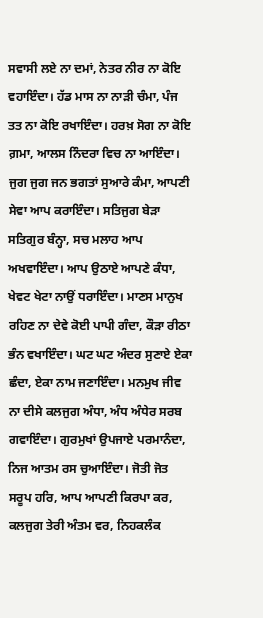ਸਵਾਸੀ ਲਏ ਨਾ ਦਮਾਂ, ਨੇਤਰ ਨੀਰ ਨਾ ਕੋਇ ਵਹਾਇੰਦਾ। ਹੱਡ ਮਾਸ ਨਾ ਨਾੜੀ ਚੰਮਾ, ਪੰਜ ਤਤ ਨਾ ਕੋਇ ਰਖਾਇੰਦਾ। ਹਰਖ਼ ਸੋਗ ਨਾ ਕੋਇ ਗ਼ਮਾ, ਆਲਸ ਨਿੰਦਰਾ ਵਿਚ ਨਾ ਆਇੰਦਾ। ਜੁਗ ਜੁਗ ਜਨ ਭਗਤਾਂ ਸੁਆਰੇ ਕੰਮਾ, ਆਪਣੀ ਸੇਵਾ ਆਪ ਕਰਾਇੰਦਾ। ਸਤਿਜੁਗ ਬੇੜਾ ਸਤਿਗੁਰ ਬੰਨ੍ਹਾ, ਸਚ ਮਲਾਹ ਆਪ ਅਖਵਾਇੰਦਾ। ਆਪ ਉਠਾਏ ਆਪਣੇ ਕੰਧਾ, ਖੇਵਟ ਖੇਟਾ ਨਾਉਂ ਧਰਾਇੰਦਾ। ਮਾਣਸ ਮਾਨੁਖ ਰਹਿਣ ਨਾ ਦੇਵੇ ਕੋਈ ਪਾਪੀ ਗੰਦਾ, ਕੌੜਾ ਰੀਠਾ ਭੰਨ ਵਖਾਇੰਦਾ। ਘਟ ਘਟ ਅੰਦਰ ਸੁਣਾਏ ਏਕਾ ਛੰਦਾ, ਏਕਾ ਨਾਮ ਜਣਾਇੰਦਾ। ਮਨਮੁਖ ਜੀਵ ਨਾ ਦੀਸੇ ਕਲਜੁਗ ਅੰਧਾ, ਅੰਧ ਅੰਧੇਰ ਸਰਬ ਗਵਾਇੰਦਾ। ਗੁਰਮੁਖਾਂ ਉਪਜਾਏ ਪਰਮਾਨੰਦਾ, ਨਿਜ ਆਤਮ ਰਸ ਚੁਆਇੰਦਾ। ਜੋਤੀ ਜੋਤ ਸਰੂਪ ਹਰਿ, ਆਪ ਆਪਣੀ ਕਿਰਪਾ ਕਰ, ਕਲਜੁਗ ਤੇਰੀ ਅੰਤਮ ਵਰ, ਨਿਹਕਲੰਕ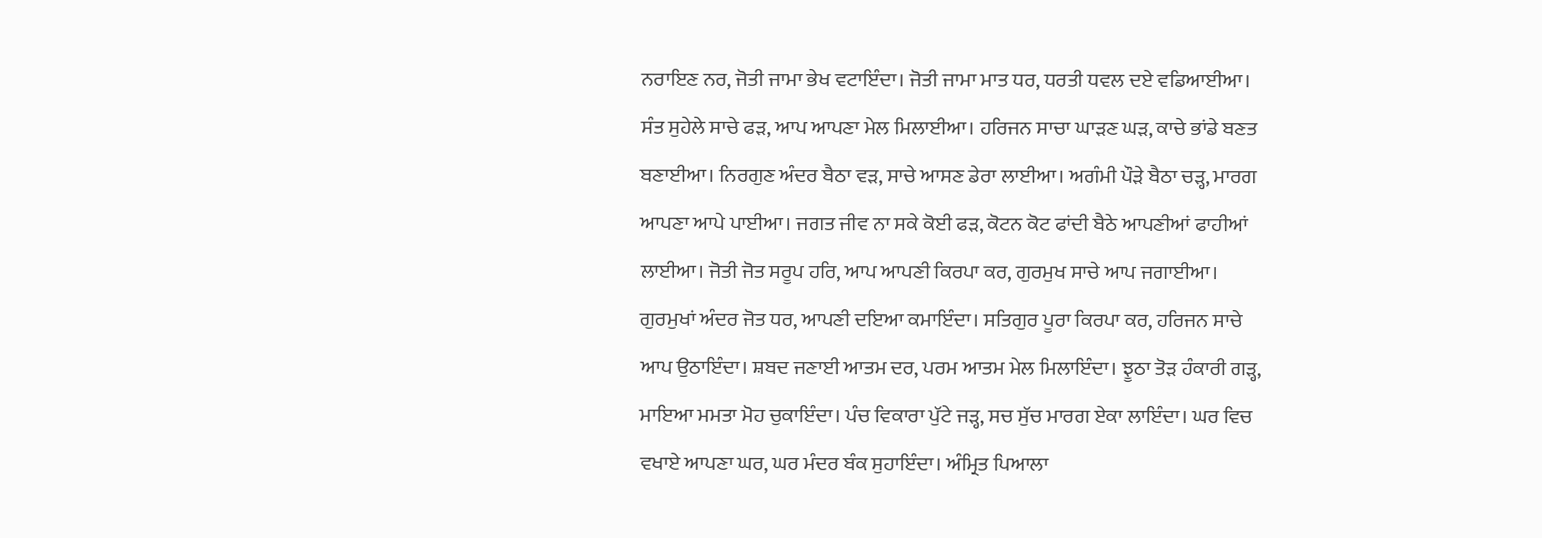ਨਰਾਇਣ ਨਰ, ਜੋਤੀ ਜਾਮਾ ਭੇਖ ਵਟਾਇੰਦਾ। ਜੋਤੀ ਜਾਮਾ ਮਾਤ ਧਰ, ਧਰਤੀ ਧਵਲ ਦਏ ਵਡਿਆਈਆ। ਸੰਤ ਸੁਹੇਲੇ ਸਾਚੇ ਫੜ, ਆਪ ਆਪਣਾ ਮੇਲ ਮਿਲਾਈਆ। ਹਰਿਜਨ ਸਾਚਾ ਘਾੜਣ ਘੜ, ਕਾਚੇ ਭਾਂਡੇ ਬਣਤ ਬਣਾਈਆ। ਨਿਰਗੁਣ ਅੰਦਰ ਬੈਠਾ ਵੜ, ਸਾਚੇ ਆਸਣ ਡੇਰਾ ਲਾਈਆ। ਅਗੰਮੀ ਪੌੜੇ ਬੈਠਾ ਚੜ੍ਹ, ਮਾਰਗ ਆਪਣਾ ਆਪੇ ਪਾਈਆ। ਜਗਤ ਜੀਵ ਨਾ ਸਕੇ ਕੋਈ ਫੜ, ਕੋਟਨ ਕੋਟ ਫਾਂਦੀ ਬੈਠੇ ਆਪਣੀਆਂ ਫਾਹੀਆਂ ਲਾਈਆ। ਜੋਤੀ ਜੋਤ ਸਰੂਪ ਹਰਿ, ਆਪ ਆਪਣੀ ਕਿਰਪਾ ਕਰ, ਗੁਰਮੁਖ ਸਾਚੇ ਆਪ ਜਗਾਈਆ। ਗੁਰਮੁਖਾਂ ਅੰਦਰ ਜੋਤ ਧਰ, ਆਪਣੀ ਦਇਆ ਕਮਾਇੰਦਾ। ਸਤਿਗੁਰ ਪੂਰਾ ਕਿਰਪਾ ਕਰ, ਹਰਿਜਨ ਸਾਚੇ ਆਪ ਉਠਾਇੰਦਾ। ਸ਼ਬਦ ਜਣਾਈ ਆਤਮ ਦਰ, ਪਰਮ ਆਤਮ ਮੇਲ ਮਿਲਾਇੰਦਾ। ਝੂਠਾ ਤੋੜ ਹੰਕਾਰੀ ਗੜ੍ਹ, ਮਾਇਆ ਮਮਤਾ ਮੋਹ ਚੁਕਾਇੰਦਾ। ਪੰਚ ਵਿਕਾਰਾ ਪੁੱਟੇ ਜੜ੍ਹ, ਸਚ ਸੁੱਚ ਮਾਰਗ ਏਕਾ ਲਾਇੰਦਾ। ਘਰ ਵਿਚ ਵਖਾਏ ਆਪਣਾ ਘਰ, ਘਰ ਮੰਦਰ ਬੰਕ ਸੁਹਾਇੰਦਾ। ਅੰਮ੍ਰਿਤ ਪਿਆਲਾ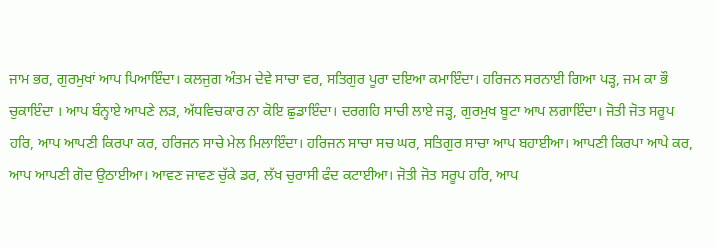ਜਾਮ ਭਰ, ਗੁਰਮੁਖਾਂ ਆਪ ਪਿਆਇੰਦਾ। ਕਲਜੁਗ ਅੰਤਮ ਦੇਵੇ ਸਾਚਾ ਵਰ, ਸਤਿਗੁਰ ਪੂਰਾ ਦਇਆ ਕਮਾਇੰਦਾ। ਹਰਿਜਨ ਸਰਨਾਈ ਗਿਆ ਪੜ੍ਹ, ਜਮ ਕਾ ਭੌ ਚੁਕਾਇੰਦਾ । ਆਪ ਬੰਨ੍ਹਾਏ ਆਪਣੇ ਲੜ, ਅੱਧਵਿਚਕਾਰ ਨਾ ਕੋਇ ਛੁਡਾਇੰਦਾ। ਦਰਗਹਿ ਸਾਚੀ ਲਾਏ ਜੜ੍ਹ, ਗੁਰਮੁਖ ਬੂਟਾ ਆਪ ਲਗਾਇੰਦਾ। ਜੋਤੀ ਜੋਤ ਸਰੂਪ ਹਰਿ, ਆਪ ਆਪਣੀ ਕਿਰਪਾ ਕਰ, ਹਰਿਜਨ ਸਾਚੇ ਮੇਲ ਮਿਲਾਇੰਦਾ। ਹਰਿਜਨ ਸਾਚਾ ਸਚ ਘਰ, ਸਤਿਗੁਰ ਸਾਚਾ ਆਪ ਬਹਾਈਆ। ਆਪਣੀ ਕਿਰਪਾ ਆਪੇ ਕਰ, ਆਪ ਆਪਣੀ ਗੋਦ ਉਠਾਈਆ। ਆਵਣ ਜਾਵਣ ਚੁੱਕੇ ਡਰ, ਲੱਖ ਚੁਰਾਸੀ ਫੰਦ ਕਟਾਈਆ। ਜੋਤੀ ਜੋਤ ਸਰੂਪ ਹਰਿ, ਆਪ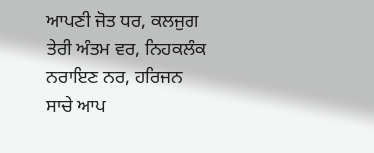ਆਪਣੀ ਜੋਤ ਧਰ, ਕਲਜੁਗ ਤੇਰੀ ਅੰਤਮ ਵਰ, ਨਿਹਕਲੰਕ ਨਰਾਇਣ ਨਰ, ਹਰਿਜਨ ਸਾਚੇ ਆਪ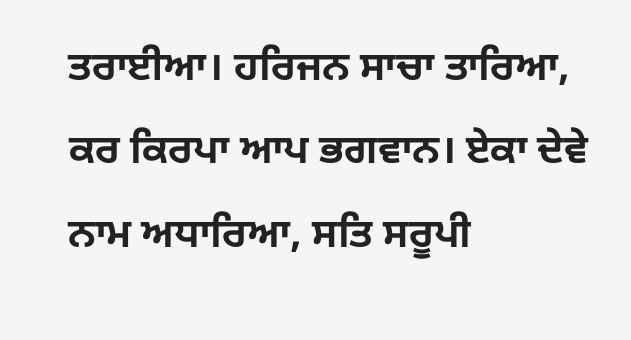ਤਰਾਈਆ। ਹਰਿਜਨ ਸਾਚਾ ਤਾਰਿਆ, ਕਰ ਕਿਰਪਾ ਆਪ ਭਗਵਾਨ। ਏਕਾ ਦੇਵੇ ਨਾਮ ਅਧਾਰਿਆ, ਸਤਿ ਸਰੂਪੀ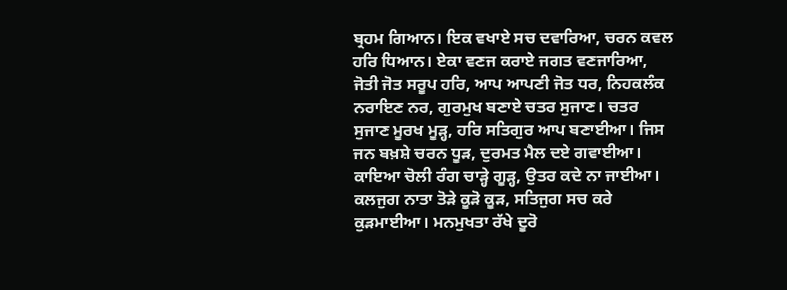ਬ੍ਰਹਮ ਗਿਆਨ। ਇਕ ਵਖਾਏ ਸਚ ਦਵਾਰਿਆ, ਚਰਨ ਕਵਲ ਹਰਿ ਧਿਆਨ। ਏਕਾ ਵਣਜ ਕਰਾਏ ਜਗਤ ਵਣਜਾਰਿਆ, ਜੋਤੀ ਜੋਤ ਸਰੂਪ ਹਰਿ, ਆਪ ਆਪਣੀ ਜੋਤ ਧਰ, ਨਿਹਕਲੰਕ ਨਰਾਇਣ ਨਰ, ਗੁਰਮੁਖ ਬਣਾਏ ਚਤਰ ਸੁਜਾਣ। ਚਤਰ ਸੁਜਾਣ ਮੂਰਖ ਮੂੜ੍ਹ, ਹਰਿ ਸਤਿਗੁਰ ਆਪ ਬਣਾਈਆ। ਜਿਸ ਜਨ ਬਖ਼ਸ਼ੇ ਚਰਨ ਧੂੜ, ਦੁਰਮਤ ਮੈਲ ਦਏ ਗਵਾਈਆ। ਕਾਇਆ ਚੋਲੀ ਰੰਗ ਚਾੜ੍ਹੇ ਗੂੜ੍ਹ, ਉਤਰ ਕਦੇ ਨਾ ਜਾਈਆ। ਕਲਜੁਗ ਨਾਤਾ ਤੋੜੇ ਕੂੜੋ ਕੂੜ, ਸਤਿਜੁਗ ਸਚ ਕਰੇ ਕੁੜਮਾਈਆ। ਮਨਮੁਖਤਾ ਰੱਖੇ ਦੂਰੋ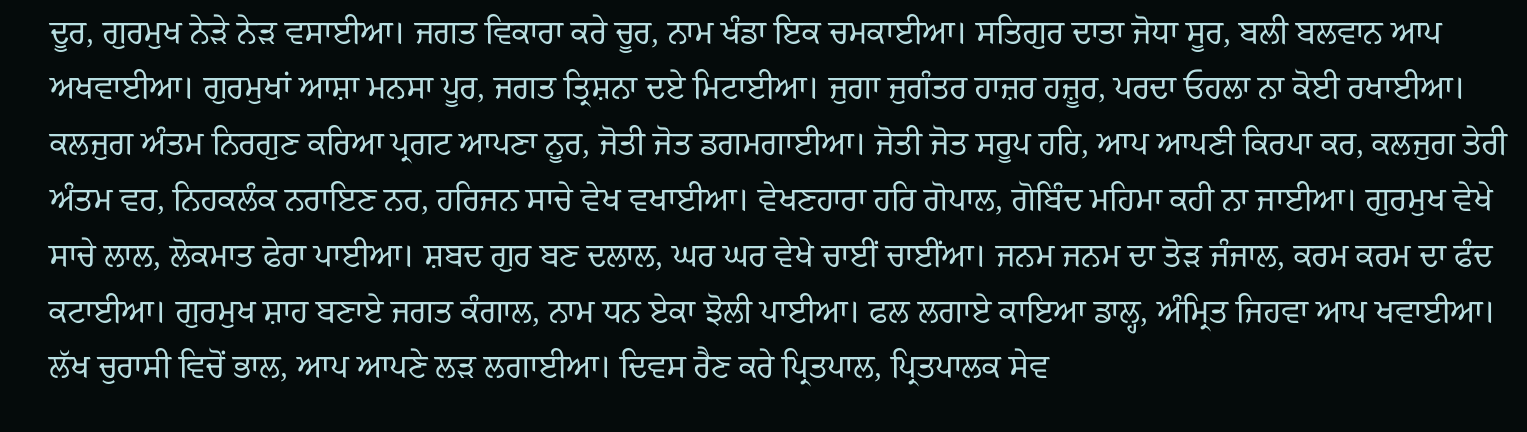ਦੂਰ, ਗੁਰਮੁਖ ਨੇੜੇ ਨੇੜ ਵਸਾਈਆ। ਜਗਤ ਵਿਕਾਰਾ ਕਰੇ ਚੂਰ, ਨਾਮ ਖੰਡਾ ਇਕ ਚਮਕਾਈਆ। ਸਤਿਗੁਰ ਦਾਤਾ ਜੋਧਾ ਸੂਰ, ਬਲੀ ਬਲਵਾਨ ਆਪ ਅਖਵਾਈਆ। ਗੁਰਮੁਖਾਂ ਆਸ਼ਾ ਮਨਸਾ ਪੂਰ, ਜਗਤ ਤ੍ਰਿਸ਼ਨਾ ਦਏ ਮਿਟਾਈਆ। ਜੁਗਾ ਜੁਗੰਤਰ ਹਾਜ਼ਰ ਹਜ਼ੂਰ, ਪਰਦਾ ਓਹਲਾ ਨਾ ਕੋਈ ਰਖਾਈਆ। ਕਲਜੁਗ ਅੰਤਮ ਨਿਰਗੁਣ ਕਰਿਆ ਪ੍ਰਗਟ ਆਪਣਾ ਨੂਰ, ਜੋਤੀ ਜੋਤ ਡਗਮਗਾਈਆ। ਜੋਤੀ ਜੋਤ ਸਰੂਪ ਹਰਿ, ਆਪ ਆਪਣੀ ਕਿਰਪਾ ਕਰ, ਕਲਜੁਗ ਤੇਰੀ ਅੰਤਮ ਵਰ, ਨਿਹਕਲੰਕ ਨਰਾਇਣ ਨਰ, ਹਰਿਜਨ ਸਾਚੇ ਵੇਖ ਵਖਾਈਆ। ਵੇਖਣਹਾਰਾ ਹਰਿ ਗੋਪਾਲ, ਗੋਬਿੰਦ ਮਹਿਮਾ ਕਹੀ ਨਾ ਜਾਈਆ। ਗੁਰਮੁਖ ਵੇਖੇ ਸਾਚੇ ਲਾਲ, ਲੋਕਮਾਤ ਫੇਰਾ ਪਾਈਆ। ਸ਼ਬਦ ਗੁਰ ਬਣ ਦਲਾਲ, ਘਰ ਘਰ ਵੇਖੇ ਚਾਈਂ ਚਾਈਂਆ। ਜਨਮ ਜਨਮ ਦਾ ਤੋੜ ਜੰਜਾਲ, ਕਰਮ ਕਰਮ ਦਾ ਫੰਦ ਕਟਾਈਆ। ਗੁਰਮੁਖ ਸ਼ਾਹ ਬਣਾਏ ਜਗਤ ਕੰਗਾਲ, ਨਾਮ ਧਨ ਏਕਾ ਝੋਲੀ ਪਾਈਆ। ਫਲ ਲਗਾਏ ਕਾਇਆ ਡਾਲ੍ਹ, ਅੰਮ੍ਰਿਤ ਜਿਹਵਾ ਆਪ ਖਵਾਈਆ। ਲੱਖ ਚੁਰਾਸੀ ਵਿਚੋਂ ਭਾਲ, ਆਪ ਆਪਣੇ ਲੜ ਲਗਾਈਆ। ਦਿਵਸ ਰੈਣ ਕਰੇ ਪ੍ਰਿਤਪਾਲ, ਪ੍ਰਿਤਪਾਲਕ ਸੇਵ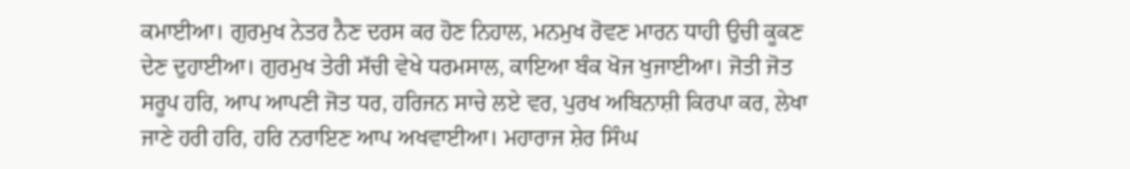ਕਮਾਈਆ। ਗੁਰਮੁਖ ਨੇਤਰ ਨੈਣ ਦਰਸ ਕਰ ਹੋਣ ਨਿਹਾਲ, ਮਨਮੁਖ ਰੋਵਣ ਮਾਰਨ ਧਾਹੀ ਉਚੀ ਕੂਕਣ ਦੇਣ ਦੁਹਾਈਆ। ਗੁਰਮੁਖ ਤੇਰੀ ਸੱਚੀ ਵੇਖੇ ਧਰਮਸਾਲ, ਕਾਇਆ ਬੰਕ ਖੋਜ ਖੁਜਾਈਆ। ਜੋਤੀ ਜੋਤ ਸਰੂਪ ਹਰਿ, ਆਪ ਆਪਣੀ ਜੋਤ ਧਰ, ਹਰਿਜਨ ਸਾਚੇ ਲਏ ਵਰ, ਪੁਰਖ ਅਬਿਨਾਸ਼ੀ ਕਿਰਪਾ ਕਰ, ਲੇਖਾ ਜਾਣੇ ਹਰੀ ਹਰਿ, ਹਰਿ ਨਰਾਇਣ ਆਪ ਅਖਵਾਈਆ। ਮਹਾਰਾਜ ਸ਼ੇਰ ਸਿੰਘ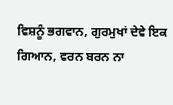ਵਿਸ਼ਨੂੰ ਭਗਵਾਨ, ਗੁਰਮੁਖਾਂ ਦੇਵੇ ਇਕ ਗਿਆਨ, ਵਰਨ ਬਰਨ ਨਾ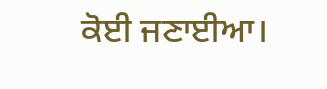ਕੋਈ ਜਣਾਈਆ।